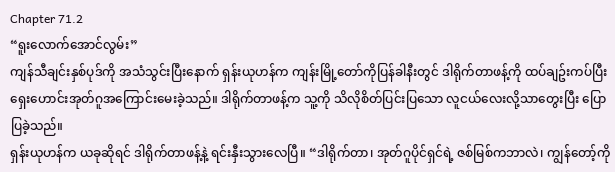Chapter 71.2
“ရူးလောက်အောင်လွမ်း”
ကျန်သီချင်းနှစ်ပုဒ်ကို အသံသွင်းပြီးနောက် ရှန်းယုဟန်က ကျန်းမြို့တော်ကိုပြန်ခါနီးတွင် ဒါရိုက်တာဖန့်ကို ထပ်ချဥ်းကပ်ပြီး ရှေးဟောင်းအုတ်ဂူအကြောင်းမေးခဲ့သည်။ ဒါရိုက်တာဖန့်က သူ့ကို သိလိုစိတ်ပြင်းပြသော လူငယ်လေးလို့သာတွေးပြီး ပြောပြခဲ့သည်။
ရှန်းယုဟန်က ယခုဆိုရင် ဒါရိုက်တာဖန့်နဲ့ ရင်းနှီးသွားလေပြီ။ “ဒါရိုက်တာ၊ အုတ်ဂူပိုင်ရှင်ရဲ့ ဇစ်မြစ်ကဘာလဲ၊ ကျွန်တော့်ကို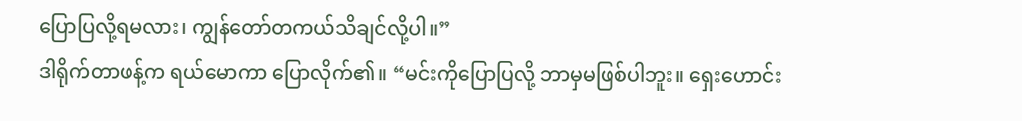ပြောပြလို့ရမလား၊ ကျွန်တော်တကယ်သိချင်လို့ပါ။”
ဒါရိုက်တာဖန့်က ရယ်မောကာ ပြောလိုက်၏။ “မင်းကိုပြောပြလို့ ဘာမှမဖြစ်ပါဘူး။ ရှေးဟောင်း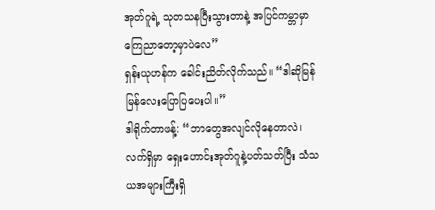အုတ်ဂူရဲ့ သုတသနပြီးသွားတာနဲ့ အပြင်ကမ္ဘာမှာ ကြေညာတော့မှာပဲလေ”
ရှန်းယုဟန်က ခေါင်းညိတ်လိုက်သည်။ “ဒါဆိုမြန်မြန်လေးပြောပြပေးပါ။”
ဒါရိုက်တာဖန့်: “ဘာတွေအလျင်လိုနေတာလဲ၊ လက်ရှိမှာ ရှေးဟောင်းအုတ်ဂူနဲ့ပတ်သတ်ပြီး သံသယအများကြီးရှိ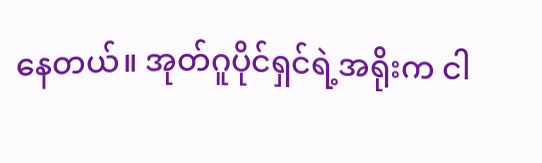နေတယ်။ အုတ်ဂူပိုင်ရှင်ရဲ့အရိုးက ငါ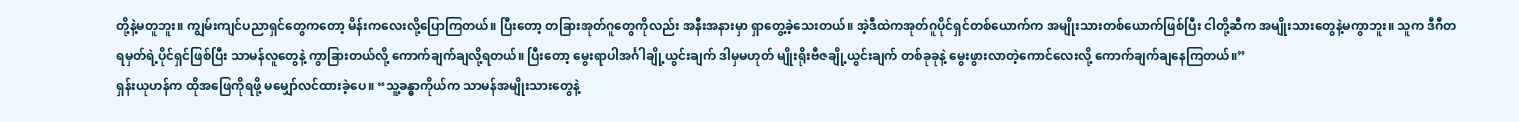တို့နဲ့မတူဘူး။ ကျွမ်းကျင်ပညာရှင်တွေကတော့ မိန်းကလေးလို့ပြောကြတယ်။ ပြီးတော့ တခြားအုတ်ဂူတွေကိုလည်း အနီးအနားမှာ ရှာတွေ့ခဲ့သေးတယ်။ အဲ့ဒီထဲကအုတ်ဂူပိုင်ရှင်တစ်ယောက်က အမျိုးသားတစ်ယောက်ဖြစ်ပြီး ငါတို့ဆီက အမျိုးသားတွေနဲ့မကွာဘူး။ သူက ဒီဂီတရမှတ်ရဲ့ပိုင်ရှင်ဖြစ်ပြီး သာမန်လူတွေနဲ့ ကွာခြားတယ်လို့ ကောက်ချက်ချလို့ရတယ်။ ပြီးတော့ မွေးရာပါအင်္ဂါချို့ယွင်းချက် ဒါမှမဟုတ် မျိုးရိုးဗီဇချို့ယွင်းချက် တစ်ခုခုနဲ့ မွေးဖွားလာတဲ့ကောင်လေးလို့ ကောက်ချက်ချနေကြတယ်။”
ရှန်းယုဟန်က ထိုအဖြေကိုရဖို့ မမျှော်လင်ထားခဲ့ပေ။ “သူ့ခန္ဓာကိုယ်က သာမန်အမျိုးသားတွေနဲ့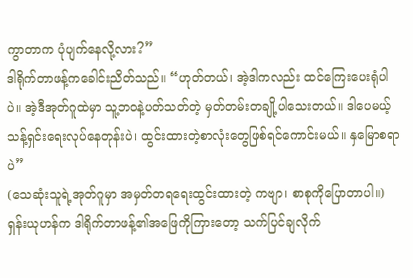ကွာတာက ပုံပျက်နေလို့လား?”
ဒါရိုက်တာဖန့်ကခေါင်းညိတ်သည်။ “ဟုတ်တယ်၊ အဲ့ဒါကလည်း ထင်ကြေးပေးရုံပါပဲ။ အဲ့ဒီအုတ်ဂူထဲမှာ သူ့ဘဝနဲ့ပတ်သတ်တဲ့ မှတ်တမ်းတချို့ပါသေးတယ်။ ဒါပေမယ့် သန့်ရှင်းရေးလုပ်နေတုန်းပဲ၊ ထွင်းထားတဲ့စာလုံးတွေဖြစ်ရင်ကောင်းမယ်။ နှမြောစရာပဲ”
(သေဆုံးသူရဲ့အုတ်ဂူမှာ အမှတ်တရရေးထွင်းထားတဲ့ ကဗျာ၊ စာစုကိုပြောတာပါ။)
ရှန်းယုဟန်က ဒါရိုက်တာဖန့်၏အဖြေကိုကြားတော့ သက်ပြင်ချလိုက်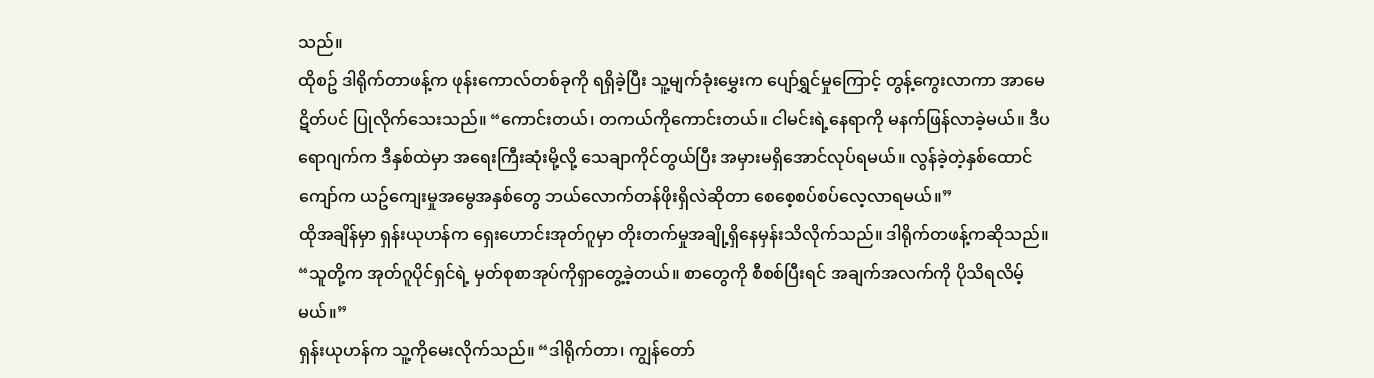သည်။
ထိုစဥ် ဒါရိုက်တာဖန့်က ဖုန်းကောလ်တစ်ခုကို ရရှိခဲ့ပြီး သူ့မျက်ခုံးမွှေးက ပျော်ရွှင်မှုကြောင့် တွန့်ကွေးလာကာ အာမေဋိတ်ပင် ပြုလိုက်သေးသည်။ “ကောင်းတယ်၊ တကယ်ကိုကောင်းတယ်။ ငါမင်းရဲ့နေရာကို မနက်ဖြန်လာခဲ့မယ်။ ဒီပရောဂျက်က ဒီနှစ်ထဲမှာ အရေးကြီးဆုံးမို့လို့ သေချာကိုင်တွယ်ပြီး အမှားမရှိအောင်လုပ်ရမယ်။ လွန်ခဲ့တဲ့နှစ်ထောင်ကျော်က ယဥ်ကျေးမှုအမွေအနှစ်တွေ ဘယ်လောက်တန်ဖိုးရှိလဲဆိုတာ စေစေ့စပ်စပ်လေ့လာရမယ်။”
ထိုအချိန်မှာ ရှန်းယုဟန်က ရှေးဟောင်းအုတ်ဂူမှာ တိုးတက်မှုအချို့ရှိနေမှန်းသိလိုက်သည်။ ဒါရိုက်တဖန့်ကဆိုသည်။ “သူတို့က အုတ်ဂူပိုင်ရှင်ရဲ့ မှတ်စုစာအုပ်ကိုရှာတွေ့ခဲ့တယ်။ စာတွေကို စီစစ်ပြီးရင် အချက်အလက်ကို ပိုသိရလိမ့်မယ်။”
ရှန်းယုဟန်က သူ့ကိုမေးလိုက်သည်။ “ဒါရိုက်တာ၊ ကျွန်တော်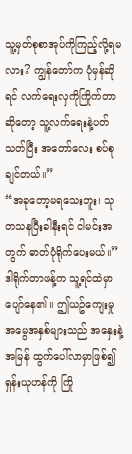သူ့မှတ်စုစာအုပ်ကိုကြည့်လို့ရမလား? ကျွန်တော်က ပုံမှန်ဆိုရင် လက်ရေးလှကိုကြိုက်တာဆိုတော့ သူ့လက်ရေးနဲ့ပတ်သတ်ပြီး အတော်လေး စပ်စုချင်တယ်။”
“အခုတော့မရသေးဘူး၊ သုတသနပြီးခါနီးရင် ငါမင်းအတွက် ဓာတ်ပုံရိုက်ပေးမယ်။” ဒါရိုက်တာဖန့်က သူ့ရင်ထဲမှာပျော်နေ၏။ ဤယဥ်ကျေးမှုအမွေအနှစ်များသည် အနှေးနဲ့အမြန် ထွက်ပေါ်လာမှာဖြစ်၍ ရှန်းယုဟန်ကို ကြို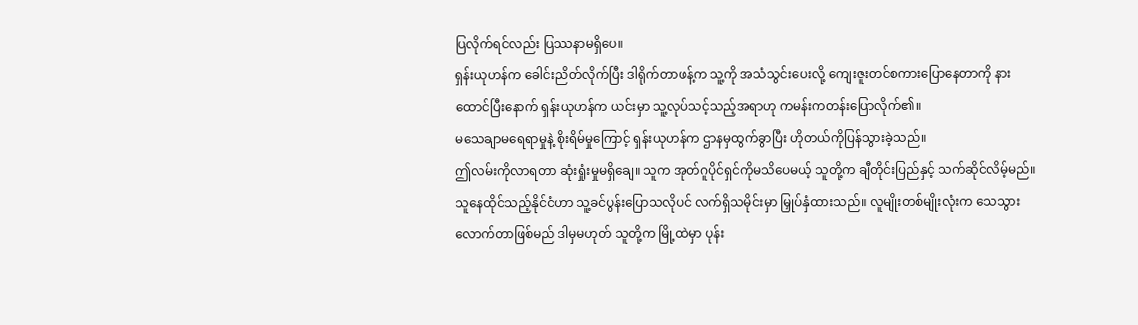ပြလိုက်ရင်လည်း ပြဿနာမရှိပေ။
ရှန်းယုဟန်က ခေါင်းညိတ်လိုက်ပြီး ဒါရိုက်တာဖန့်က သူ့ကို အသံသွင်းပေးလို့ ကျေးဇူးတင်စကားပြောနေတာကို နားထောင်ပြီးနောက် ရှန်းယုဟန်က ယင်းမှာ သူ့လုပ်သင့်သည့်အရာဟု ကမန်းကတန်းပြောလိုက်၏။
မသေချာမရေရာမှုနဲ့ စိုးရိမ်မှုကြောင့် ရှန်းယုဟန်က ဌာနမှထွက်ခွာပြီး ဟိုတယ်ကိုပြန်သွားခဲ့သည်။
ဤလမ်းကိုလာရတာ ဆုံးရှုံးမှုမရှိချေ။ သူက အုတ်ဂူပိုင်ရှင်ကိုမသိပေမယ့် သူတို့က ချီတိုင်းပြည်နှင့် သက်ဆိုင်လိမ့်မည်။
သူနေထိုင်သည့်နိုင်ငံဟာ သူ့ခင်ပွန်းပြောသလိုပင် လက်ရှိသမိုင်းမှာ မြှုပ်နှံထားသည်။ လူမျိုးတစ်မျိုးလုံးက သေသွားလောက်တာဖြစ်မည် ဒါမှမဟုတ် သူတို့က မြို့ထဲမှာ ပုန်း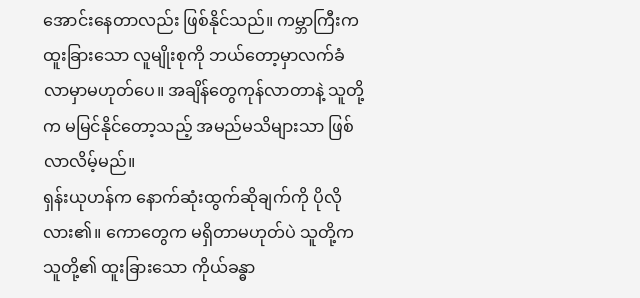အောင်းနေတာလည်း ဖြစ်နိုင်သည်။ ကမ္ဘာကြီးက ထူးခြားသော လူမျိုးစုကို ဘယ်တော့မှာလက်ခံလာမှာမဟုတ်ပေ။ အချိန်တွေကုန်လာတာနဲ့ သူတို့က မမြင်နိုင်တော့သည့် အမည်မသိများသာ ဖြစ်လာလိမ့်မည်။
ရှန်းယုဟန်က နောက်ဆုံးထွက်ဆိုချက်ကို ပိုလိုလား၏။ ကောတွေက မရှိတာမဟုတ်ပဲ သူတို့က သူတို့၏ ထူးခြားသော ကိုယ်ခန္ဓာ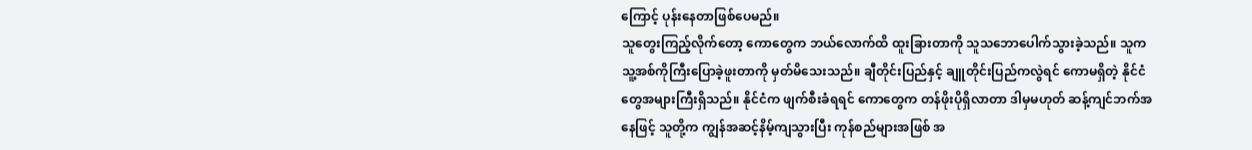ကြောင့် ပုန်းနေတာဖြစ်ပေမည်။
သူတွေးကြည့်လိုက်တော့ ကောတွေက ဘယ်လောက်ထိ ထူးခြားတာကို သူသဘောပေါက်သွားခဲ့သည်။ သူက သူ့အစ်ကိုကြီးပြောခဲ့ဖူးတာကို မှတ်မိသေးသည်။ ချီတိုင်းပြည်နှင့် ချူတိုင်းပြည်ကလွဲရင် ကောမရှိတဲ့ နိုင်ငံတွေအများကြီးရှိသည်။ နိုင်ငံက ဖျက်စီးခံရရင် ကောတွေက တန်ဖိုးပိုရှိလာတာ ဒါမှမဟုတ် ဆန့်ကျင်ဘက်အနေဖြင့် သူတို့က ကျွန်အဆင့်နိမ့်ကျသွားပြီး ကုန်စည်များအဖြစ် အ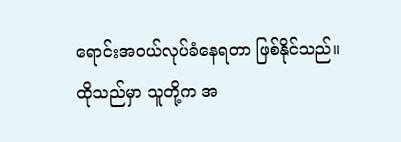ရောင်းအဝယ်လုပ်ခံနေရတာ ဖြစ်နိုင်သည်။
ထိုသည်မှာ သူတို့က အ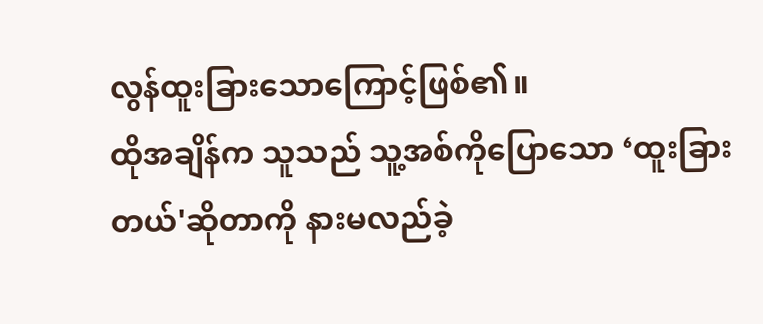လွန်ထူးခြားသောကြောင့်ဖြစ်၏။
ထိုအချိန်က သူသည် သူ့အစ်ကိုပြောသော ‘ထူးခြားတယ်'ဆိုတာကို နားမလည်ခဲ့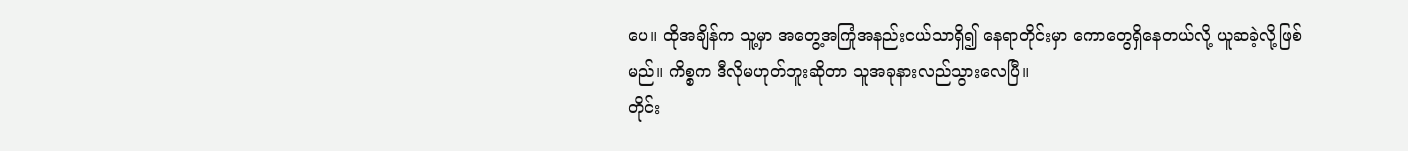ပေ။ ထိုအချိန်က သူ့မှာ အတွေ့အကြုံအနည်းငယ်သာရှိ၍ နေရာတိုင်းမှာ ကောတွေရှိနေတယ်လို့ ယူဆခဲ့လို့ဖြစ်မည်။ ကိစ္စက ဒီလိုမဟုတ်ဘူးဆိုတာ သူအခုနားလည်သွားလေပြီ။
တိုင်း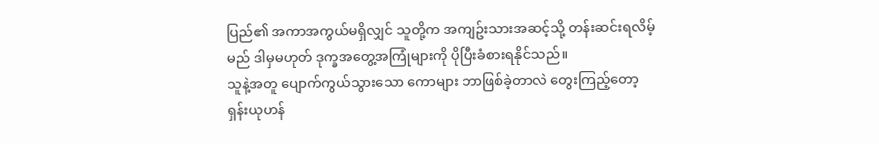ပြည်၏ အကာအကွယ်မရှိလျှင် သူတို့က အကျဥ်းသားအဆင့်သို့ တန်းဆင်းရလိမ့်မည် ဒါမှမဟုတ် ဒုက္ခအတွေ့အကြုံများကို ပိုပြီးခံစားရနိုင်သည်။
သူနဲ့အတူ ပျောက်ကွယ်သွားသော ကောများ ဘာဖြစ်ခဲ့တာလဲ တွေးကြည့်တော့ ရှန်းယုဟန်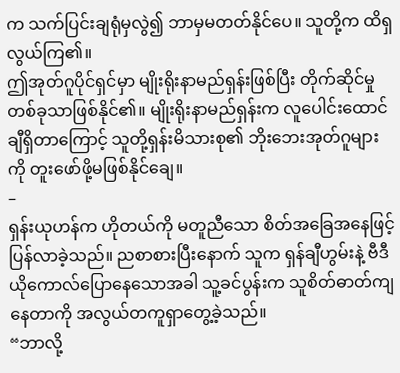က သက်ပြင်းချရုံမှလွဲ၍ ဘာမှမတတ်နိုင်ပေ။ သူတို့က ထိရှလွယ်ကြ၏။
ဤအုတ်ဂူပိုင်ရှင်မှာ မျိုးရိုးနာမည်ရှန်းဖြစ်ပြီး တိုက်ဆိုင်မှုတစ်ခုသာဖြစ်နိုင်၏။ မျိုးရိုးနာမည်ရှန်းက လူပေါင်းထောင်ချီရှိတာကြောင့် သူတို့ရှန်းမိသားစု၏ ဘိုးဘေးအုတ်ဂူများကို တူးဖော်ဖို့မဖြစ်နိုင်ချေ။
–
ရှန်းယုဟန်က ဟိုတယ်ကို မတူညီသော စိတ်အခြေအနေဖြင့် ပြန်လာခဲ့သည်။ ညစာစားပြီးနောက် သူက ရှန်ချီဟွမ်းနဲ့ ဗီဒီယိုကောလ်ပြောနေသောအခါ သူ့ခင်ပွန်းက သူစိတ်ဓာတ်ကျနေတာကို အလွယ်တကူရှာတွေ့ခဲ့သည်။
“ဘာလို့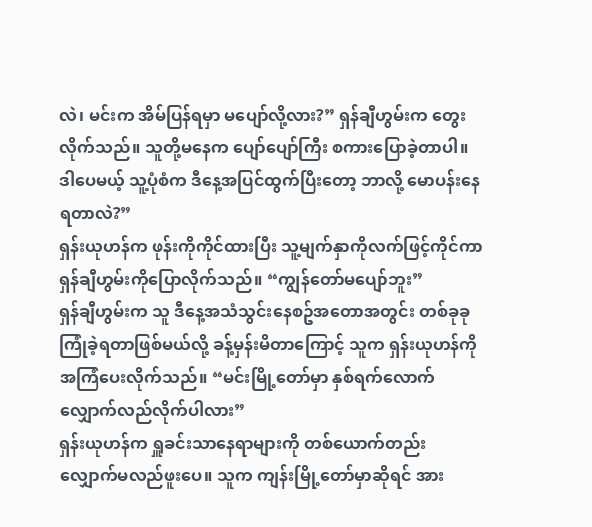လဲ၊ မင်းက အိမ်ပြန်ရမှာ မပျော်လို့လား?” ရှန်ချီဟွမ်းက တွေးလိုက်သည်။ သူတို့မနေက ပျော်ပျော်ကြီး စကားပြောခဲ့တာပါ။ ဒါပေမယ့် သူ့ပုံစံက ဒီနေ့အပြင်ထွက်ပြီးတော့ ဘာလို့ မောပန်းနေရတာလဲ?”
ရှန်းယုဟန်က ဖုန်းကိုကိုင်ထားပြီး သူ့မျက်နှာကိုလက်ဖြင့်ကိုင်ကာ ရှန်ချီဟွမ်းကိုပြောလိုက်သည်။ “ကျွန်တော်မပျော်ဘူး”
ရှန်ချီဟွမ်းက သူ ဒီနေ့အသံသွင်းနေစဥ်အတောအတွင်း တစ်ခုခုကြုံခဲ့ရတာဖြစ်မယ်လို့ ခန့်မှန်းမိတာကြောင့် သူက ရှန်းယုဟန်ကို အကြံပေးလိုက်သည်။ “မင်းမြို့တော်မှာ နှစ်ရက်လောက် လျှောက်လည်လိုက်ပါလား”
ရှန်းယုဟန်က ရှူခင်းသာနေရာများကို တစ်ယောက်တည်း လျှောက်မလည်ဖူးပေ။ သူက ကျန်းမြို့တော်မှာဆိုရင် အား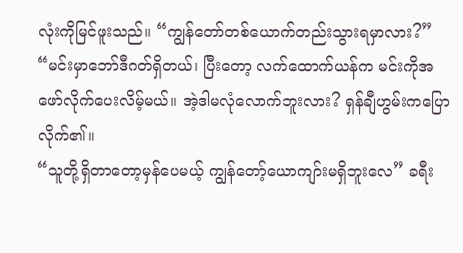လုံးကိုမြင်ဖူးသည်။ “ကျွန်တော်တစ်ယောက်တည်းသွားရမှာလား?”
“မင်းမှာဘော်ဒီဂတ်ရှိတယ်၊ ပြီးတော့ လက်ထောက်ယန်က မင်းကိုအဖော်လိုက်ပေးလိမ့်မယ်။ အဲ့ဒါမလုံလောက်ဘူးလား? ရှန်ချီဟွမ်းကပြောလိုက်၏။
“သူတို့ရှိတာတော့မှန်ပေမယ့် ကျွန်တော့်ယောကျာ်းမရှိဘူးလေ” ခရီး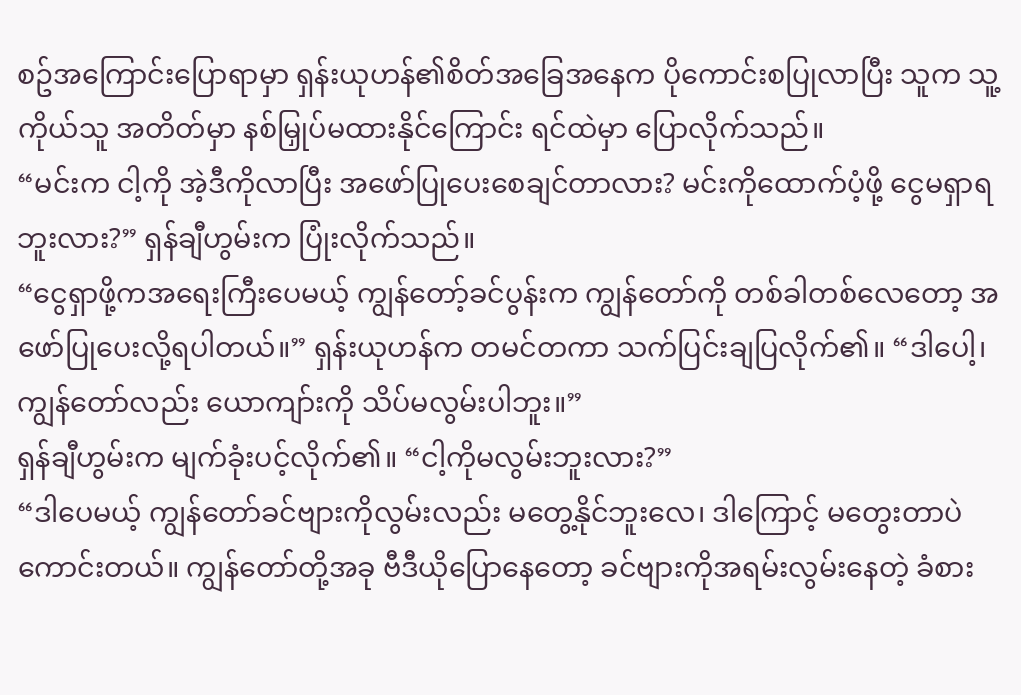စဥ်အကြောင်းပြောရာမှာ ရှန်းယုဟန်၏စိတ်အခြေအနေက ပိုကောင်းစပြုလာပြီး သူက သူ့ကိုယ်သူ အတိတ်မှာ နစ်မြှုပ်မထားနိုင်ကြောင်း ရင်ထဲမှာ ပြောလိုက်သည်။
“မင်းက ငါ့ကို အဲ့ဒီကိုလာပြီး အဖော်ပြုပေးစေချင်တာလား? မင်းကိုထောက်ပံ့ဖို့ ငွေမရှာရဘူးလား?” ရှန်ချီဟွမ်းက ပြုံးလိုက်သည်။
“ငွေရှာဖို့ကအရေးကြီးပေမယ့် ကျွန်တော့်ခင်ပွန်းက ကျွန်တော်ကို တစ်ခါတစ်လေတော့ အဖော်ပြုပေးလို့ရပါတယ်။” ရှန်းယုဟန်က တမင်တကာ သက်ပြင်းချပြလိုက်၏။ “ဒါပေါ့၊ ကျွန်တော်လည်း ယောကျာ်းကို သိပ်မလွမ်းပါဘူး။”
ရှန်ချီဟွမ်းက မျက်ခုံးပင့်လိုက်၏။ “ငါ့ကိုမလွမ်းဘူးလား?”
“ဒါပေမယ့် ကျွန်တော်ခင်ဗျားကိုလွမ်းလည်း မတွေ့နိုင်ဘူးလေ၊ ဒါကြောင့် မတွေးတာပဲကောင်းတယ်။ ကျွန်တော်တို့အခု ဗီဒီယိုပြောနေတော့ ခင်ဗျားကိုအရမ်းလွမ်းနေတဲ့ ခံစား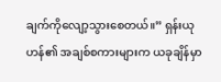ချက်ကိုလျော့သွားစေတယ်။” ရှန်းယုဟန်၏ အချစ်စကားများက ယခုချိန်မှာ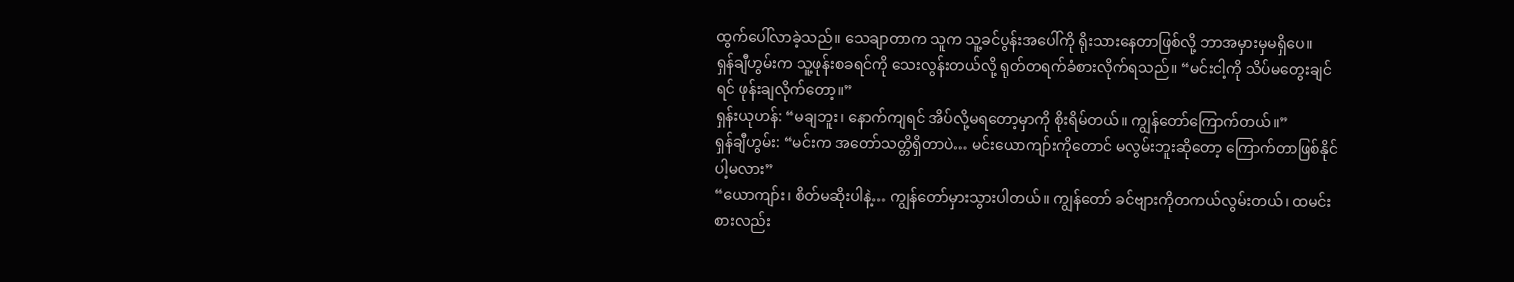ထွက်ပေါ်လာခဲ့သည်။ သေချာတာက သူက သူ့ခင်ပွန်းအပေါ်ကို ရိုးသားနေတာဖြစ်လို့ ဘာအမှားမှမရှိပေ။
ရှန်ချီဟွမ်းက သူ့ဖုန်းစခရင်ကို သေးလွန်းတယ်လို့ ရုတ်တရက်ခံစားလိုက်ရသည်။ “မင်းငါ့ကို သိပ်မတွေးချင်ရင် ဖုန်းချလိုက်တော့။”
ရှန်းယုဟန်: “မချဘူး၊ နောက်ကျရင် အိပ်လို့မရတော့မှာကို စိုးရိမ်တယ်။ ကျွန်တော်ကြောက်တယ်။”
ရှန်ချီဟွမ်း: “မင်းက အတော်သတ္တိရှိတာပဲ… မင်းယောကျာ်းကိုတောင် မလွမ်းဘူးဆိုတော့ ကြောက်တာဖြစ်နိုင်ပါ့မလား”
“ယောကျာ်း၊ စိတ်မဆိုးပါနဲ့… ကျွန်တော်မှားသွားပါတယ်။ ကျွန်တော် ခင်ဗျားကိုတကယ်လွမ်းတယ်၊ ထမင်းစားလည်း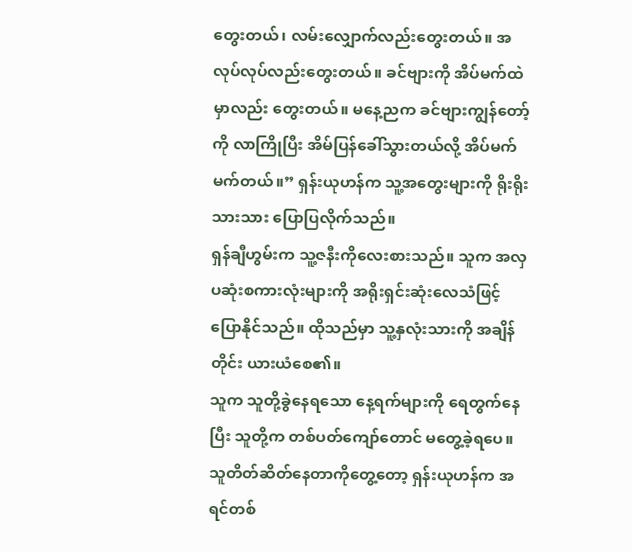တွေးတယ်၊ လမ်းလျှောက်လည်းတွေးတယ်။ အလုပ်လုပ်လည်းတွေးတယ်။ ခင်ဗျားကို အိပ်မက်ထဲမှာလည်း တွေးတယ်။ မနေ့ညက ခင်ဗျားကျွန်တော့်ကို လာကြိုပြီး အိမ်ပြန်ခေါ်သွားတယ်လို့ အိပ်မက်မက်တယ်။” ရှန်းယုဟန်က သူ့အတွေးများကို ရိုးရိုးသားသား ပြောပြလိုက်သည်။
ရှန်ချီဟွမ်းက သူ့ဇနီးကိုလေးစားသည်။ သူက အလှပဆုံးစကားလုံးများကို အရိုးရှင်းဆုံးလေသံဖြင့် ပြောနိုင်သည်။ ထိုသည်မှာ သူ့နှလုံးသားကို အချိန်တိုင်း ယားယံစေ၏။
သူက သူတို့ခွဲနေရသော နေ့ရက်များကို ရေတွက်နေပြီး သူတို့က တစ်ပတ်ကျော်တောင် မတွေ့ခဲ့ရပေ။
သူတိတ်ဆိတ်နေတာကိုတွေ့တော့ ရှန်းယုဟန်က အရင်တစ်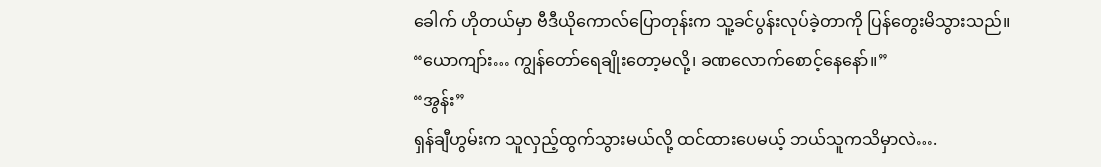ခေါက် ဟိုတယ်မှာ ဗီဒီယိုကောလ်ပြောတုန်းက သူ့ခင်ပွန်းလုပ်ခဲ့တာကို ပြန်တွေးမိသွားသည်။
“ယောကျာ်း… ကျွန်တော်ရေချိုးတော့မလို့၊ ခဏလောက်စောင့်နေနော်။”
“အွန်း”
ရှန်ချီဟွမ်းက သူလှည့်ထွက်သွားမယ်လို့ ထင်ထားပေမယ့် ဘယ်သူကသိမှာလဲ….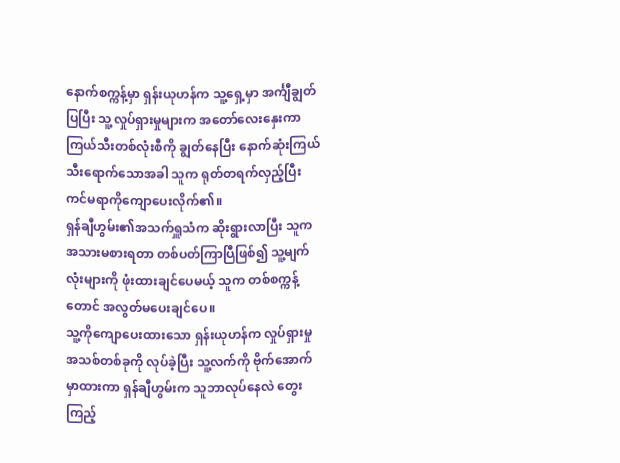နောက်စက္ကန့်မှာ ရှန်းယုဟန်က သူ့ရှေ့မှာ အင်္ကျီချွတ်ပြပြီး သူ့လှုပ်ရှားမှုများက အတော်လေးနှေးကာ ကြယ်သီးတစ်လုံးစီကို ချွတ်နေပြီး နောက်ဆုံးကြယ်သီးရောက်သောအခါ သူက ရုတ်တရက်လှည့်ပြီး ကင်မရာကိုကျောပေးလိုက်၏။
ရှန်ချီဟွမ်း၏အသက်ရှူသံက ဆိုးရွားလာပြီး သူက အသားမစားရတာ တစ်ပတ်ကြာပြီဖြစ်၍ သူ့မျက်လုံးများကို ဖုံးထားချင်ပေမယ့် သူက တစ်စက္ကန့်တောင် အလွတ်မပေးချင်ပေ။
သူ့ကိုကျောပေးထားသော ရှန်းယုဟန်က လှုပ်ရှားမှုအသစ်တစ်ခုကို လုပ်ခဲ့ပြီး သူ့လက်ကို ဗိုက်အောက်မှာထားကာ ရှန်ချီဟွမ်းက သူဘာလုပ်နေလဲ တွေးကြည့်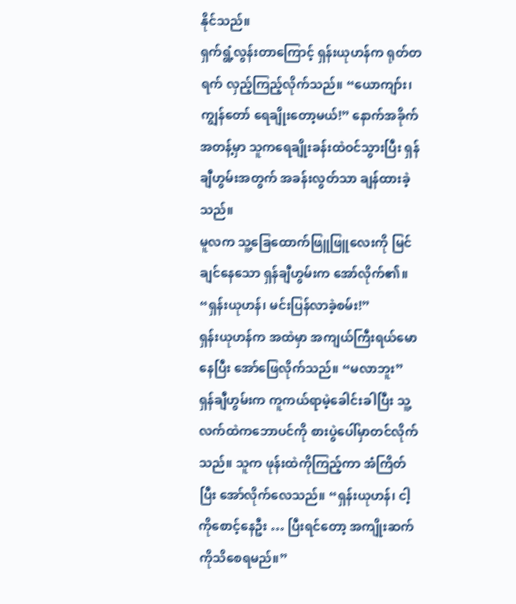နိုင်သည်။
ရှက်ရွံ့လွန်းတာကြောင့် ရှန်းယုဟန်က ရုတ်တရက် လှည့်ကြည့်လိုက်သည်။ “ယောကျာ်း၊ ကျွန်တော် ရေချိုးတော့မယ်!” နောက်အခိုက်အတန့်မှာ သူကရေချိုးခန်းထဲဝင်သွားပြီး ရှန်ချီဟွမ်းအတွက် အခန်းလွတ်သာ ချန်ထားခဲ့သည်။
မူလက သူ့ခြေထောက်ဖြူဖြူလေးကို မြင်ချင်နေသော ရှန်ချီဟွမ်းက အော်လိုက်၏။ “ရှန်းယုဟန်၊ မင်းပြန်လာခဲ့စမ်း!”
ရှန်းယုဟန်က အထဲမှာ အကျယ်ကြီးရယ်မောနေပြီး အော်ဖြေလိုက်သည်။ “မလာဘူး”
ရှန်ချီဟွမ်းက ကူကယ်ရာမဲ့ခေါင်းခါပြီး သူ့လက်ထဲကဘောပင်ကို စားပွဲပေါ်မှာတင်လိုက်သည်။ သူက ဖုန်းထဲကိုကြည့်ကာ အံကြိတ်ပြီး အော်လိုက်လေသည်။ “ရှန်းယုဟန်၊ ငါ့ကိုစောင့်နေဦး … ပြီးရင်တော့ အကျိုးဆက်ကိုသိစေရမည်။”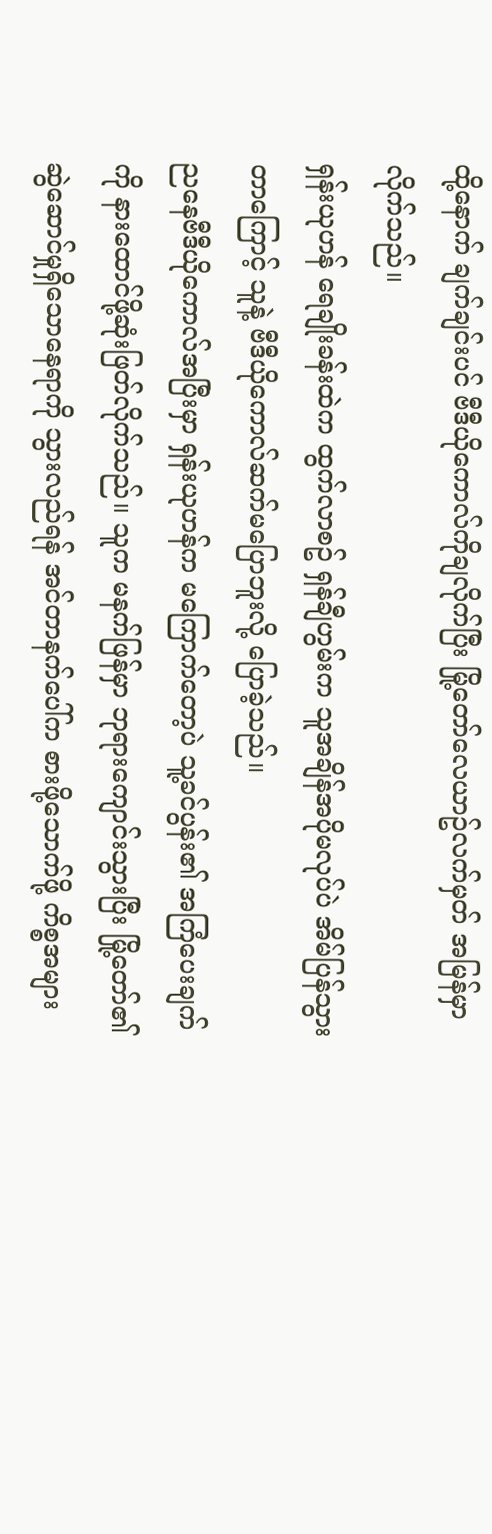ထို့နောက် ချက်ချင်းပင် ဗီဒီယိုကောလ်ကိုချလိုက်ပြီး မြို့တော်လေယာဥ်လက်မှတ် အမြန်မှာလိုက်သည်။
ရှန်းယုဟန် ရေချိုးခန်းထဲက ထွက်လာစဥ် ရှန်ချီဟွမ်းက သူအချိန်အပိုမလုပ်ပဲ အိမ်ပြန်သွားတာကြောင့် သူနဲ့ ဗီဒီယိုကောလ်ဆက်မပြောဘူးလို့ ပြောခဲ့သည်။
ညနေဗီဒီယိုကောလ်အပြီးမှာ ရှန်းယုဟန်က မကြောက်တော့ပဲ သူ့ခင်ပွန်း၏ အကြံပေးချက်ကို နားထောင်ဖို့ဆုံးဖြတ်လိုက်သည်။ သူက မနက်ဖြန်မှာ ဘုရားကျောင်းသွားပြီး မြို့တော်၏ဆွဲဆောင်မှုရှိသောနေရာကို သွားလည်ရန် အင်တာနက်ပေါ်က စားဖို့သောက်ဖို့ ကိစ္စအများ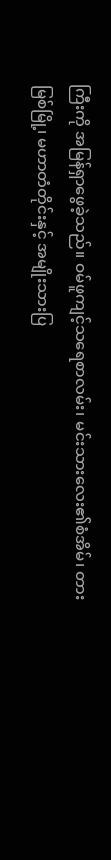ကြီးကို အမြန်ရှာဖွေခဲ့သည်။ ဝမ်ဖူကျင့်သရေစာလမ်း၊ မင်းသားလေး၏စံအိမ်၊ တားမြစ်မြို့၊ မဟာတံတိုင်းနှင့် အမျိုးသားပြ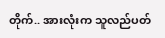တိုက်.. အားလုံးက သူလည်ပတ်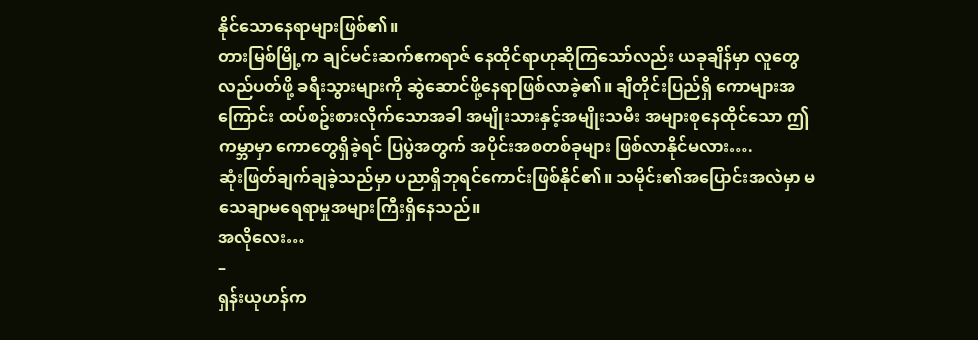နိုင်သောနေရာများဖြစ်၏။
တားမြစ်မြို့က ချင်မင်းဆက်ဧကရာဇ် နေထိုင်ရာဟုဆိုကြသော်လည်း ယခုချိန်မှာ လူတွေလည်ပတ်ဖို့ ခရီးသွားများကို ဆွဲဆောင်ဖို့နေရာဖြစ်လာခဲ့၏။ ချီတိုင်းပြည်ရှိ ကောများအကြောင်း ထပ်စဥ်းစားလိုက်သောအခါ အမျိုးသားနှင့်အမျိုးသမီး အများစုနေထိုင်သော ဤကမ္ဘာမှာ ကောတွေရှိခဲ့ရင် ပြပွဲအတွက် အပိုင်းအစတစ်ခုများ ဖြစ်လာနိုင်မလား….
ဆုံးဖြတ်ချက်ချခဲ့သည်မှာ ပညာရှိဘုရင်ကောင်းဖြစ်နိုင်၏။ သမိုင်း၏အပြောင်းအလဲမှာ မသေချာမရေရာမှုအများကြီးရှိနေသည်။
အလိုလေး…
–
ရှန်းယုဟန်က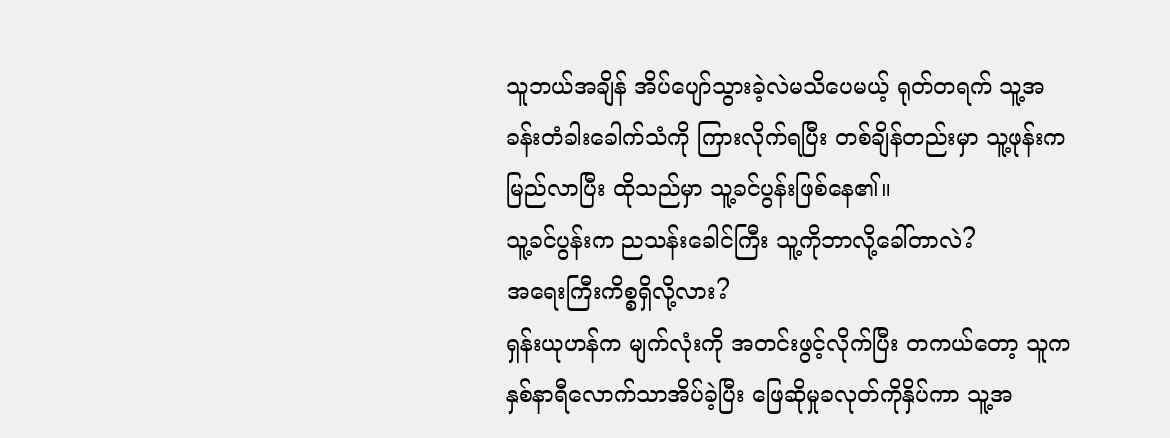သူဘယ်အချိန် အိပ်ပျော်သွားခဲ့လဲမသိပေမယ့် ရုတ်တရက် သူ့အခန်းတံခါးခေါက်သံကို ကြားလိုက်ရပြီး တစ်ချိန်တည်းမှာ သူ့ဖုန်းကမြည်လာပြီး ထိုသည်မှာ သူ့ခင်ပွန်းဖြစ်နေ၏။
သူ့ခင်ပွန်းက ညသန်းခေါင်ကြီး သူ့ကိုဘာလို့ခေါ်တာလဲ?
အရေးကြီးကိစ္စရှိလို့လား?
ရှန်းယုဟန်က မျက်လုံးကို အတင်းဖွင့်လိုက်ပြီး တကယ်တော့ သူက နှစ်နာရီလောက်သာအိပ်ခဲ့ပြီး ဖြေဆိုမှုခလုတ်ကိုနှိပ်ကာ သူ့အ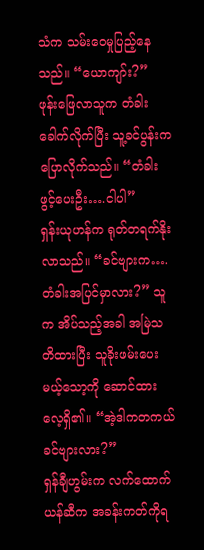သံက သမ်းဝေမှုပြည့်နေသည်။ “ယောကျာ်း?”
ဖုန်းဖြေလာသူက တံခါးခေါက်လိုက်ပြီး သူ့ခင်ပွန်းကပြောလိုက်သည်။ “တံခါးဖွင့်ပေးဦး….ငါပါ”
ရှန်းယုဟန်က ရုတ်တရက်နိုးလာသည်။ “ခင်ဗျားက…. တံခါးအပြင်မှာလား?” သူက အိပ်သည့်အခါ အမြဲသတိထားပြီး သူခိုးဖမ်းပေးမယ့်သော့ကို ဆောင်ထားလေ့ရှိ၏။ “အဲ့ဒါကတကယ်ခင်ဗျားလား?”
ရှန်ချီဟွမ်းက လက်ထောက်ယန်ဆီက အခန်းကတ်ကိုရ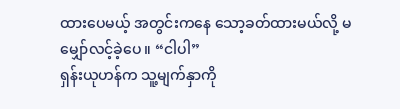ထားပေမယ့် အတွင်းကနေ သော့ခတ်ထားမယ်လို့ မမျှော်လင့်ခဲ့ပေ။ “ငါပါ”
ရှန်းယုဟန်က သူ့မျက်နှာကို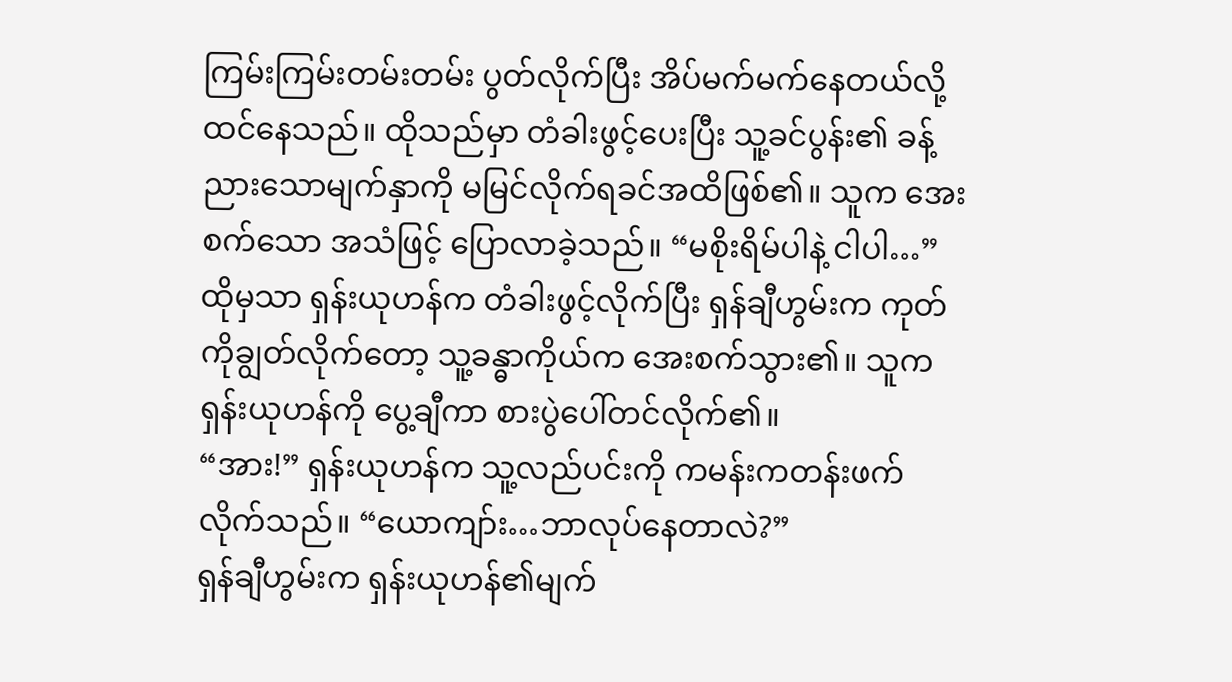ကြမ်းကြမ်းတမ်းတမ်း ပွတ်လိုက်ပြီး အိပ်မက်မက်နေတယ်လို့ထင်နေသည်။ ထိုသည်မှာ တံခါးဖွင့်ပေးပြီး သူ့ခင်ပွန်း၏ ခန့်ညားသောမျက်နှာကို မမြင်လိုက်ရခင်အထိဖြစ်၏။ သူက အေးစက်သော အသံဖြင့် ပြောလာခဲ့သည်။ “မစိုးရိမ်ပါနဲ့ ငါပါ…”
ထိုမှသာ ရှန်းယုဟန်က တံခါးဖွင့်လိုက်ပြီး ရှန်ချီဟွမ်းက ကုတ်ကိုချွတ်လိုက်တော့ သူ့ခန္ဓာကိုယ်က အေးစက်သွား၏။ သူက ရှန်းယုဟန်ကို ပွေ့ချီကာ စားပွဲပေါ်တင်လိုက်၏။
“အား!” ရှန်းယုဟန်က သူ့လည်ပင်းကို ကမန်းကတန်းဖက်လိုက်သည်။ “ယောကျာ်း…ဘာလုပ်နေတာလဲ?”
ရှန်ချီဟွမ်းက ရှန်းယုဟန်၏မျက်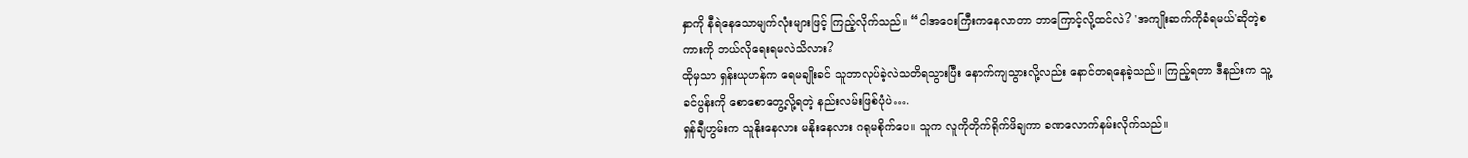နှာကို နီရဲနေသောမျက်လုံးများဖြင့် ကြည့်လိုက်သည်။ “ငါအဝေးကြီးကနေလာတာ ဘာကြောင့်လို့ထင်လဲ? 'အကျိုးဆက်ကိုခံရမယ်'ဆိုတဲ့စကားကို ဘယ်လိုရေးရမလဲသိလား?
ထိုမှသာ ရှန်းယုဟန်က ရေမချိုးခင် သူဘာလုပ်ခဲ့လဲသတိရသွားပြီး နောက်ကျသွားလို့လည်း နောင်တရနေခဲ့သည်။ ကြည့်ရတာ ဒီနည်းက သူ့ခင်ပွန်းကို စောစောတွေ့လို့ရတဲ့ နည်းလမ်းဖြစ်ပုံပဲ….
ရှန်ချီဟွမ်းက သူနိုးနေလား မနိုးနေလား ဂရုမစိုက်ပေ။ သူက လူကိုတိုက်ရိုက်ဖိချကာ ခဏလောက်နမ်းလိုက်သည်။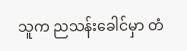သူက ညသန်းခေါင်မှာ တံ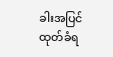ခါးအပြင်ထုတ်ခံရ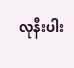လုနီးပါး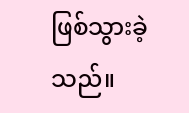ဖြစ်သွားခဲ့သည်။